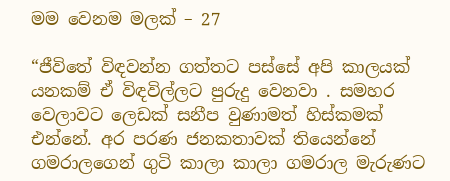මම වෙනම මලක් – 27

“ජීවිතේ විඳවන්න ගත්තට පස්සේ අපි කාලයක් යනකම් ඒ විඳවිල්ලට පුරුදු වෙනවා . සමහර වෙලාවට ලෙඩක් සනීප වුණාමත් හිස්කමක් එන්නේ. අර පරණ ජනකතාවක් තියෙන්නේ ගමරාලගෙන් ගුටි කාලා කාලා ගමරාල මැරුණට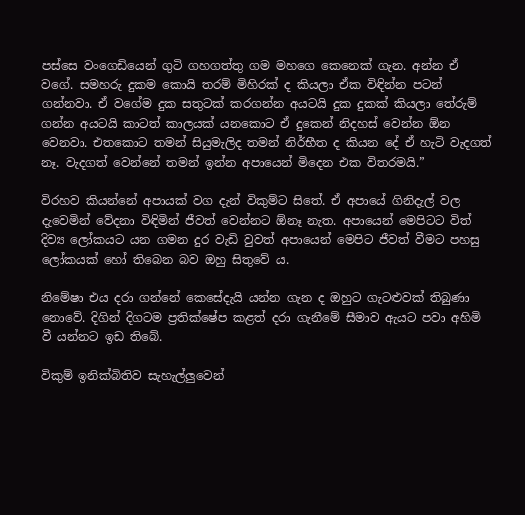පස්සෙ වංගෙඩියෙන් ගුටි ගහගත්තු ගම මහගෙ කෙනෙක් ගැන. අන්න ඒ වගේ. සමහරු දුකම කොයි තරම් මිහිරක් ද කියලා ඒක විඳින්න පටන් ගන්නවා. ඒ වගේම දුක සතුටක් කරගන්න අයටයි දුක දුකක් කියලා තේරුම් ගන්න අයටයි කාටත් කාලයක් යනකොට ඒ දුකෙන් නිදහස් වෙන්න ඕන වෙනවා. එතකොට තමන් සියුමැලිද තමන් නිර්භීත ද කියන දේ ඒ හැටි වැදගත් නෑ. වැදගත් වෙන්නේ තමන් ඉන්න අපායෙන් මිදෙන එක විතරමයි.”

විරහව කියන්නේ අපායක් වග දැන් විකුම්ට සිතේ. ඒ අපායේ ගිනිදැල් වල දැවෙමින් වේදනා විඳිමින් ජීවත් වෙන්නට ඕනෑ නැත. අපායෙන් මෙපිටට විත් දිව්‍ය ලෝකයට යන ගමන දුර වැඩි වුවත් අපායෙන් මෙපිට ජීවත් වීමට පහසු ලෝකයක් හෝ තිබෙන බව ඔහු සිතුවේ ය.

නිමේෂා එය දරා ගන්නේ කෙසේදැයි යන්න ගැන ද ඔහුට ගැටළුවක් තිබුණා නොවේ. දිගින් දිගටම ප්‍රතික්ෂේප කළත් දරා ගැනීමේ සීමාව ඇයට පවා අහිමි වී යන්නට ඉඩ තිබේ.

විකුම් ඉනික්බිතිව සැහැල්ලුවෙන්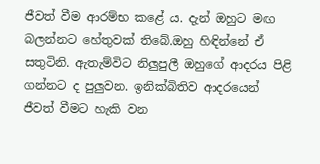ජීවත් වීම ආරම්භ කළේ ය. දැන් ඔහුට මඟ බලන්නට හේතුවක් තිබේ.ඔහු හිඳින්නේ ඒ සතුටිනි. ඇතැම්විට නිලුපුලී ඔහුගේ ආදරය පිළි ගන්නට ද පුලුවන. ඉනික්බිතිව ආදරයෙන් ජීවත් වීමට හැකි වන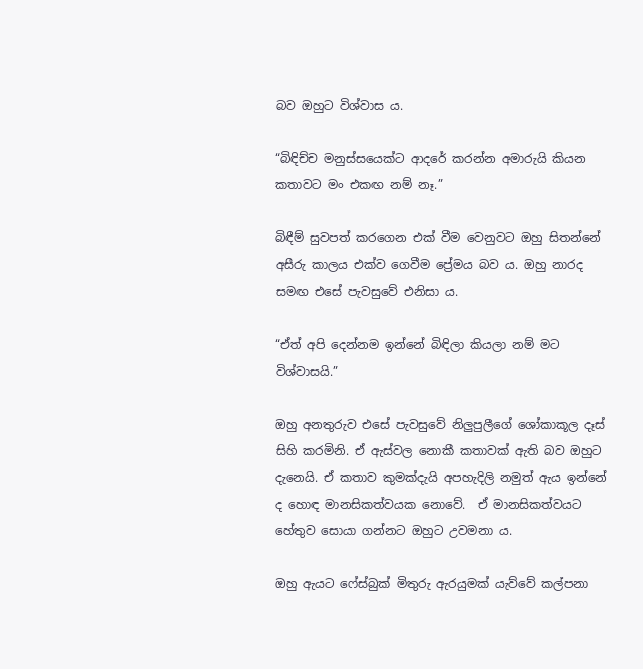බව ඔහුට විශ්වාස ය.

“බිඳිච්ච මනුස්සයෙක්ට ආදරේ කරන්න අමාරුයි කියන කතාවට මං එකඟ නම් නෑ.”

බිඳීම් සුවපත් කරගෙන එක් වීම වෙනුවට ඔහු සිතන්නේ අසීරු කාලය එක්ව ගෙවීම ප්‍රේමය බව ය. ඔහු නාරද සමඟ එසේ පැවසුවේ එනිසා ය.

“ඒත් අපි දෙන්නම ඉන්නේ බිඳිලා කියලා නම් මට විශ්වාසයි.”

ඔහු අනතුරුව එසේ පැවසුවේ නිලුපුලීගේ ශෝකාකූල දෑස් සිහි කරමිනි. ඒ ඇස්වල නොකී කතාවක් ඇති බව ඔහුට දැනෙයි. ඒ කතාව කුමක්දැයි අපහැදිලි නමුත් ඇය ඉන්නේ ද හොඳ මානසිකත්වයක නොවේ.  ඒ මානසිකත්වයට හේතුව සොයා ගන්නට ඔහුට උවමනා ය.

ඔහු ඇයට ෆේස්බුක් මිතුරු ඇරයුමක් යැව්වේ කල්පනා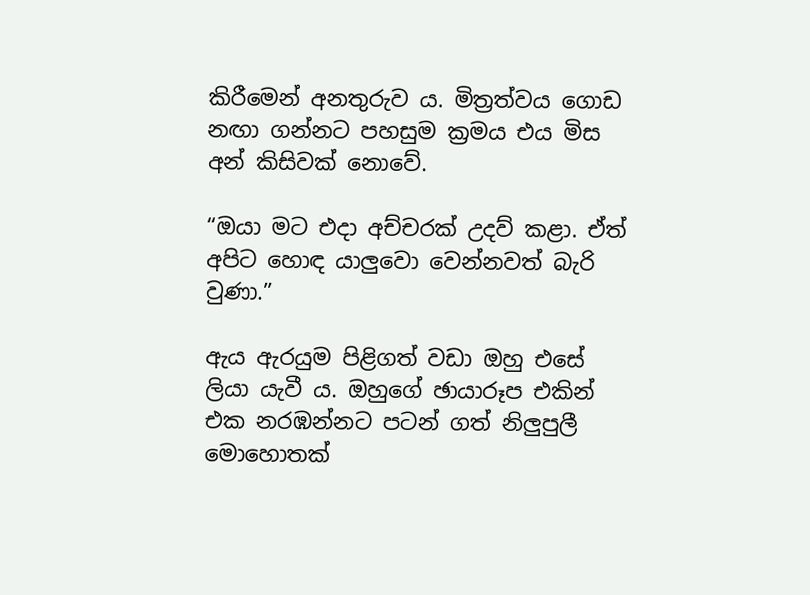කිරීමෙන් අනතුරුව ය. මිත්‍රත්වය ගොඩ නඟා ගන්නට පහසුම ක්‍රමය එය මිස අන් කිසිවක් නොවේ.

“ඔයා මට එදා අච්චරක් උදව් කළා. ඒත් අපිට හොඳ යාලුවො වෙන්නවත් බැරි වුණා.”

ඇය ඇරයුම පිළිගත් වඩා ඔහු එසේ ලියා යැවී ය. ඔහුගේ ඡායාරූප එකින් එක නරඹන්නට පටන් ගත් නිලුපුලී මොහොතක්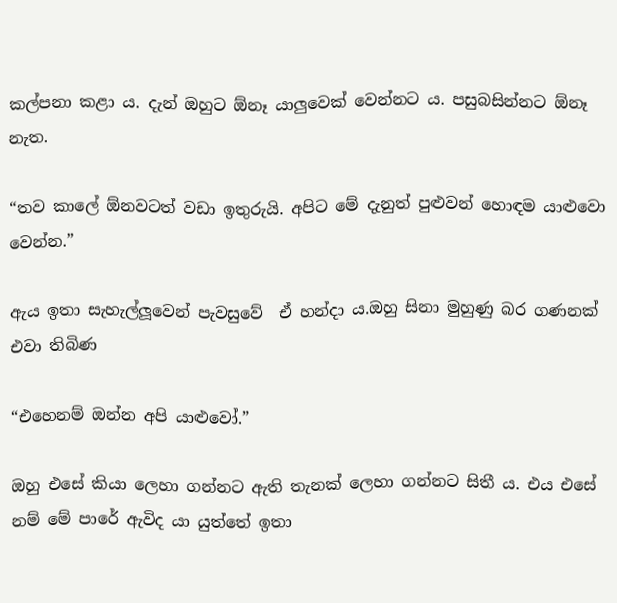කල්පනා කළා ය. දැන් ඔහුට ඕනෑ යාලුවෙක් වෙන්නට ය. පසුබසින්නට ඕනෑ නැත.

“තව කාලේ ඕනවටත් වඩා ඉතුරුයි. අපිට මේ දැනුත් පුළුවන් හොඳම යාළුවො වෙන්න.”

ඇය ඉතා සැහැල්ලූවෙන් පැවසුවේ  ඒ හන්දා ය.ඔහු සිනා මුහුණු බර ගණනක් එවා තිබිණ

“එහෙනම් ඔන්න අපි යාළුවෝ.”

ඔහු එසේ කියා ලෙහා ගන්නට ඇති තැනක් ලෙහා ගන්නට සිතී ය. එය එසේ නම් මේ පාරේ ඇවිද යා යුත්තේ ඉතා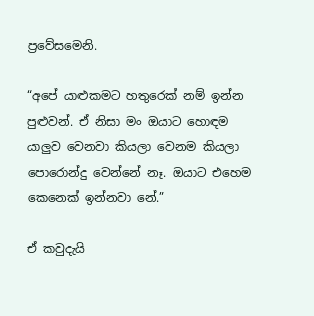ප්‍රවේසමෙනි.

“අපේ යාළුකමට හතුරෙක් නම් ඉන්න පුළුවන්. ඒ නිසා මං ඔයාට හොඳම යාලුව වෙනවා කියලා වෙනම කියලා පොරොන්දු වෙන්නේ නෑ. ඔයාට එහෙම කෙනෙක් ඉන්නවා නේ.”

ඒ කවුදැයි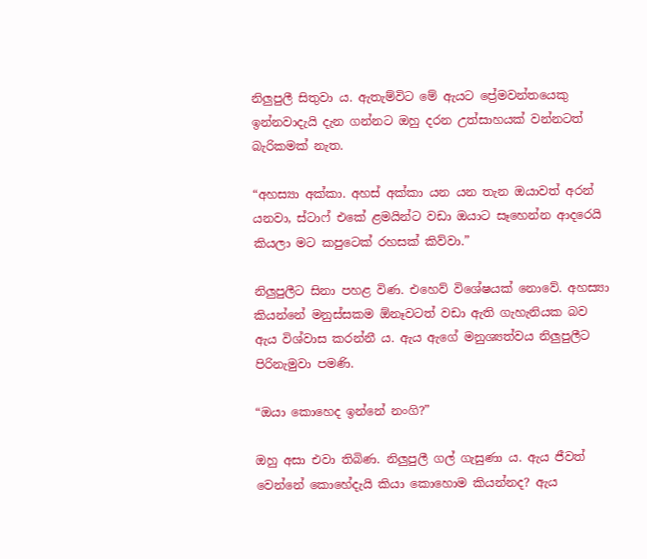නිලුපුලී සිතුවා ය. ඇතැම්විට මේ ඇයට ප්‍රේමවන්තයෙකු ඉන්නවාදැයි දැන ගන්නට ඔහු දරන උත්සාහයක් වන්නටත් බැරිකමක් නැත.

“අහස්‍යා අක්කා. අහස් අක්කා යන යන තැන ඔයාවත් අරන් යනවා, ස්ටාෆ් එකේ ළමයින්ට වඩා ඔයාට සෑහෙන්න ආදරෙයි කියලා මට කපුටෙක් රහසක් කිව්වා.”

නිලුපුලීට සිනා පහළ විණ. එහෙව් විශේෂයක් නොවේ. අහස්‍යා කියන්නේ මනුස්සකම ඕනෑවටත් වඩා ඇති ගැහැනියක බව ඇය විශ්වාස කරන්නී ය. ඇය ඇගේ මනුශ්‍යත්වය නිලුපුලීට පිරිනැමුවා පමණි.

“ඔයා කොහෙද ඉන්නේ නංගි?”

ඔහු අසා එවා තිබිණ. නිලුපුලී ගල් ගැසුණා ය. ඇය ජීවත් වෙන්නේ කොහේදැයි කියා කොහොම කියන්නද? ඇය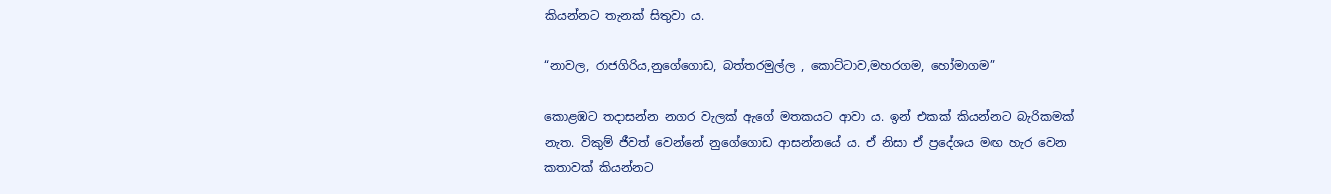කියන්නට තැනක් සිතුවා ය.

“නාවල, රාජගිරිය,නුගේගොඩ, බත්තරමුල්ල , කොට්ටාව,මහරගම, හෝමාගම”

කොළඹට තදාසන්න නගර වැලක් ඇගේ මතකයට ආවා ය. ඉන් එකක් කියන්නට බැරිකමක් නැත. විකුම් ජීවත් වෙන්නේ නුගේගොඩ ආසන්නයේ ය. ඒ නිසා ඒ ප්‍රදේශය මඟ හැර වෙන කතාවක් කියන්නට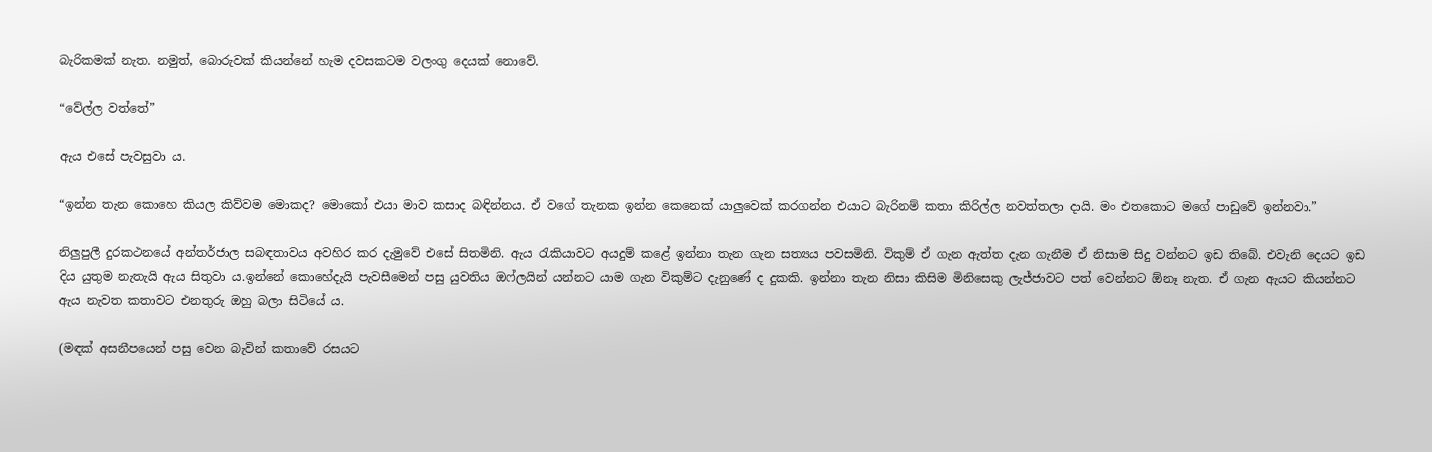බැරිකමක් නැත. නමුත්, බොරුවක් කියන්නේ හැම දවසකටම වලංගු දෙයක් නොවේ.

“වේල්ල වත්තේ”

ඇය එසේ පැවසුවා ය.

“ඉන්න තැන කොහෙ කියල කිව්වම මොකද? මොකෝ එයා මාව කසාද බඳින්නය. ඒ වගේ තැනක ඉන්න කෙනෙක් යාලුවෙක් කරගන්න එයාට බැරිනම් කතා කිරිල්ල නවත්තලා දායි. මං එතකොට මගේ පාඩුවේ ඉන්නවා.”

නිලුපුලී දුරකථනයේ අන්තර්ජාල සබඳතාවය අවහිර කර දැමුවේ එසේ සිතමිනි. ඇය රැකියාවට අයදුම් කළේ ඉන්නා තැන ගැන සත්‍යය පවසමිනි. විකුම් ඒ ගැන ඇත්ත දැන ගැනීම ඒ නිසාම සිදු වන්නට ඉඩ තිබේ. එවැනි දෙයට ඉඩ දිය යුතුම නැතැයි ඇය සිතුවා ය.ඉන්නේ කොහේදැයි පැවසීමෙන් පසු යුවතිය ඔෆ්ලයින් යන්නට යාම ගැන විකුම්ට දැනුණේ ද දුකකි. ඉන්නා තැන නිසා කිසිම මිනිසෙකු ලැජ්ජාවට පත් වෙන්නට ඕනෑ නැත. ඒ ගැන ඇයට කියන්නට ඇය නැවත කතාවට එනතුරු ඔහු බලා සිටියේ ය.

(මඳක් අසනීපයෙන් පසු වෙන බැවින් කතාවේ රසයට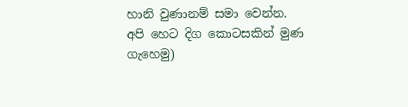හානි වුණානම් සමා වෙන්න. අපි හෙට දිග කොටසකින් මුණ ගැහෙමු)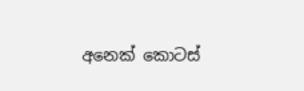අනෙක් කොටස්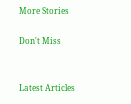More Stories

Don't Miss


Latest Articles